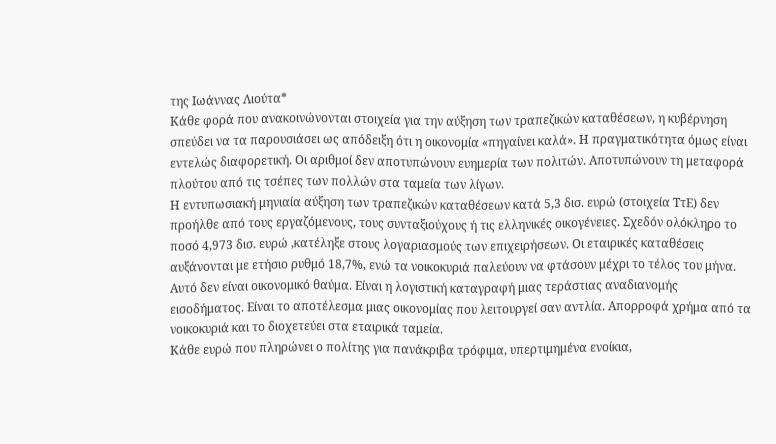της Ιωάννας Λιούτα*
Κάθε φορά που ανακοινώνονται στοιχεία για την αύξηση των τραπεζικών καταθέσεων, η κυβέρνηση σπεύδει να τα παρουσιάσει ως απόδειξη ότι η οικονομία «πηγαίνει καλά». Η πραγματικότητα όμως είναι εντελώς διαφορετική. Οι αριθμοί δεν αποτυπώνουν ευημερία των πολιτών. Αποτυπώνουν τη μεταφορά πλούτου από τις τσέπες των πολλών στα ταμεία των λίγων.
Η εντυπωσιακή μηνιαία αύξηση των τραπεζικών καταθέσεων κατά 5,3 δισ. ευρώ (στοιχεία ΤτΕ) δεν προήλθε από τους εργαζόμενους, τους συνταξιούχους ή τις ελληνικές οικογένειες. Σχεδόν ολόκληρο το ποσό 4,973 δισ. ευρώ ,κατέληξε στους λογαριασμούς των επιχειρήσεων. Οι εταιρικές καταθέσεις αυξάνονται με ετήσιο ρυθμό 18,7%, ενώ τα νοικοκυριά παλεύουν να φτάσουν μέχρι το τέλος του μήνα.
Αυτό δεν είναι οικονομικό θαύμα. Είναι η λογιστική καταγραφή μιας τεράστιας αναδιανομής εισοδήματος. Είναι το αποτέλεσμα μιας οικονομίας που λειτουργεί σαν αντλία. Απορροφά χρήμα από τα νοικοκυριά και το διοχετεύει στα εταιρικά ταμεία.
Κάθε ευρώ που πληρώνει ο πολίτης για πανάκριβα τρόφιμα, υπερτιμημένα ενοίκια,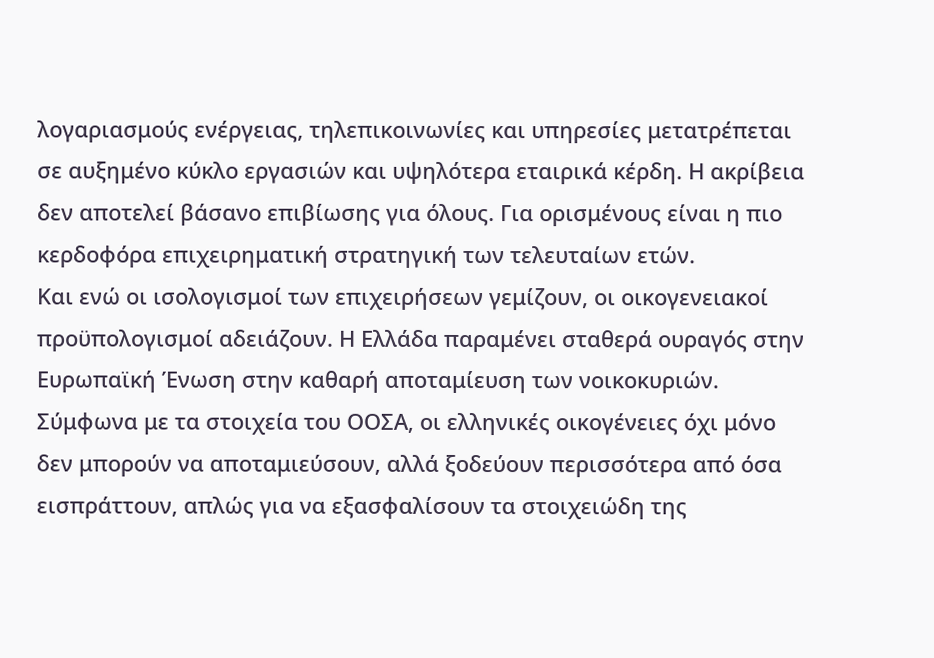λογαριασμούς ενέργειας, τηλεπικοινωνίες και υπηρεσίες μετατρέπεται σε αυξημένο κύκλο εργασιών και υψηλότερα εταιρικά κέρδη. Η ακρίβεια δεν αποτελεί βάσανο επιβίωσης για όλους. Για ορισμένους είναι η πιο κερδοφόρα επιχειρηματική στρατηγική των τελευταίων ετών.
Και ενώ οι ισολογισμοί των επιχειρήσεων γεμίζουν, οι οικογενειακοί προϋπολογισμοί αδειάζουν. Η Ελλάδα παραμένει σταθερά ουραγός στην Ευρωπαϊκή Ένωση στην καθαρή αποταμίευση των νοικοκυριών. Σύμφωνα με τα στοιχεία του ΟΟΣΑ, οι ελληνικές οικογένειες όχι μόνο δεν μπορούν να αποταμιεύσουν, αλλά ξοδεύουν περισσότερα από όσα εισπράττουν, απλώς για να εξασφαλίσουν τα στοιχειώδη της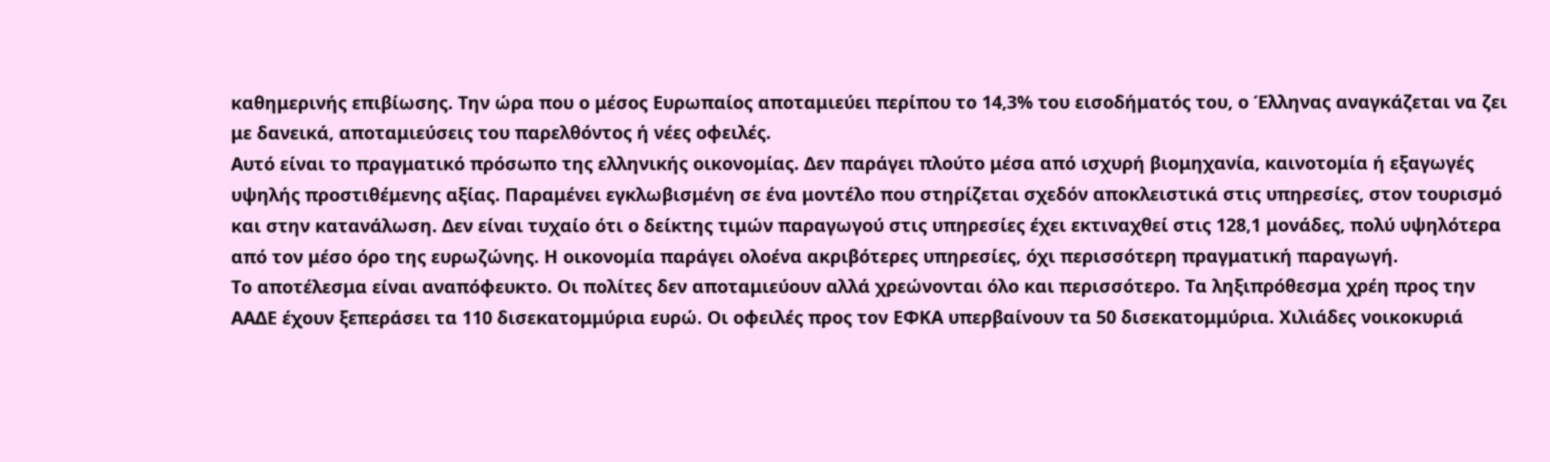καθημερινής επιβίωσης. Την ώρα που ο μέσος Ευρωπαίος αποταμιεύει περίπου το 14,3% του εισοδήματός του, ο Έλληνας αναγκάζεται να ζει με δανεικά, αποταμιεύσεις του παρελθόντος ή νέες οφειλές.
Αυτό είναι το πραγματικό πρόσωπο της ελληνικής οικονομίας. Δεν παράγει πλούτο μέσα από ισχυρή βιομηχανία, καινοτομία ή εξαγωγές υψηλής προστιθέμενης αξίας. Παραμένει εγκλωβισμένη σε ένα μοντέλο που στηρίζεται σχεδόν αποκλειστικά στις υπηρεσίες, στον τουρισμό και στην κατανάλωση. Δεν είναι τυχαίο ότι ο δείκτης τιμών παραγωγού στις υπηρεσίες έχει εκτιναχθεί στις 128,1 μονάδες, πολύ υψηλότερα από τον μέσο όρο της ευρωζώνης. Η οικονομία παράγει ολοένα ακριβότερες υπηρεσίες, όχι περισσότερη πραγματική παραγωγή.
Το αποτέλεσμα είναι αναπόφευκτο. Οι πολίτες δεν αποταμιεύουν αλλά χρεώνονται όλο και περισσότερο. Τα ληξιπρόθεσμα χρέη προς την ΑΑΔΕ έχουν ξεπεράσει τα 110 δισεκατομμύρια ευρώ. Οι οφειλές προς τον ΕΦΚΑ υπερβαίνουν τα 50 δισεκατομμύρια. Χιλιάδες νοικοκυριά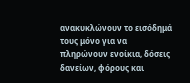ανακυκλώνουν το εισόδημά τους μόνο για να πληρώνουν ενοίκια, δόσεις δανείων, φόρους και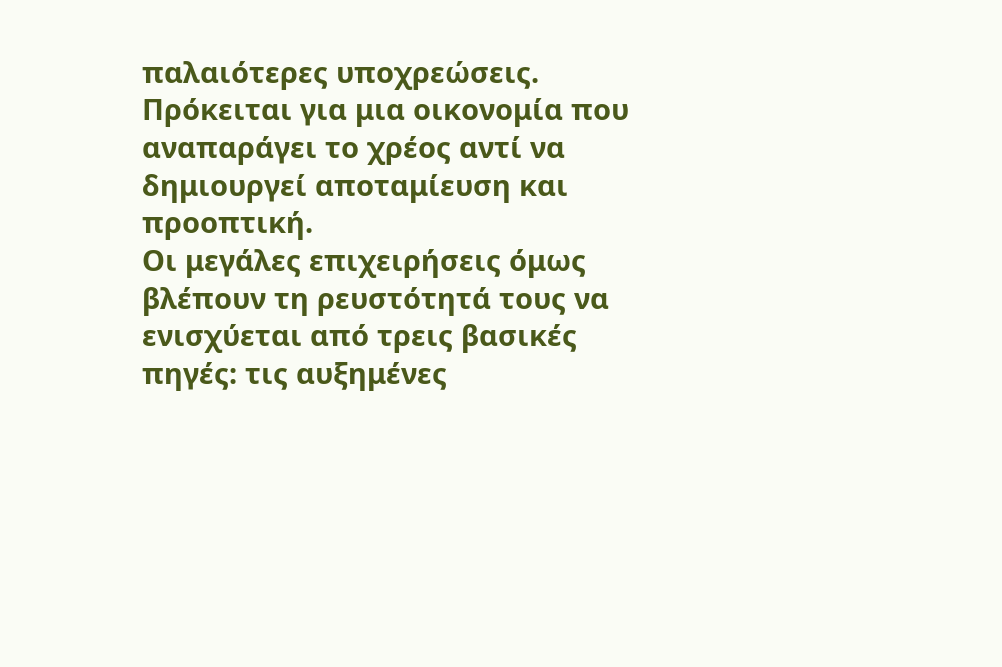παλαιότερες υποχρεώσεις. Πρόκειται για μια οικονομία που αναπαράγει το χρέος αντί να δημιουργεί αποταμίευση και προοπτική.
Οι μεγάλες επιχειρήσεις όμως βλέπουν τη ρευστότητά τους να ενισχύεται από τρεις βασικές πηγές: τις αυξημένες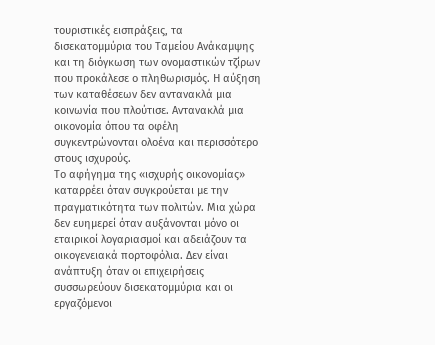τουριστικές εισπράξεις, τα δισεκατομμύρια του Ταμείου Ανάκαμψης και τη διόγκωση των ονομαστικών τζίρων που προκάλεσε ο πληθωρισμός. Η αύξηση των καταθέσεων δεν αντανακλά μια κοινωνία που πλούτισε. Αντανακλά μια οικονομία όπου τα οφέλη συγκεντρώνονται ολοένα και περισσότερο στους ισχυρούς.
Το αφήγημα της «ισχυρής οικονομίας» καταρρέει όταν συγκρούεται με την πραγματικότητα των πολιτών. Μια χώρα δεν ευημερεί όταν αυξάνονται μόνο οι εταιρικοί λογαριασμοί και αδειάζουν τα οικογενειακά πορτοφόλια. Δεν είναι ανάπτυξη όταν οι επιχειρήσεις συσσωρεύουν δισεκατομμύρια και οι εργαζόμενοι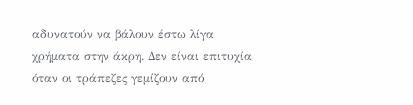αδυνατούν να βάλουν έστω λίγα χρήματα στην άκρη. Δεν είναι επιτυχία όταν οι τράπεζες γεμίζουν από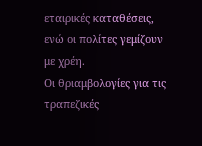εταιρικές καταθέσεις, ενώ οι πολίτες γεμίζουν με χρέη.
Οι θριαμβολογίες για τις τραπεζικές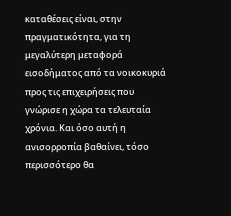καταθέσεις είναι, στην πραγματικότητα, για τη μεγαλύτερη μεταφορά εισοδήματος από τα νοικοκυριά προς τις επιχειρήσεις που γνώρισε η χώρα τα τελευταία χρόνια. Και όσο αυτή η ανισορροπία βαθαίνει, τόσο περισσότερο θα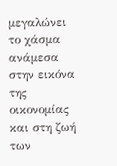μεγαλώνει το χάσμα ανάμεσα στην εικόνα της οικονομίας και στη ζωή των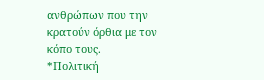ανθρώπων που την κρατούν όρθια με τον κόπο τους.
*Πολιτική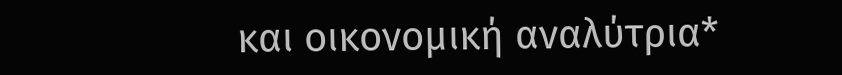και οικονομική αναλύτρια*